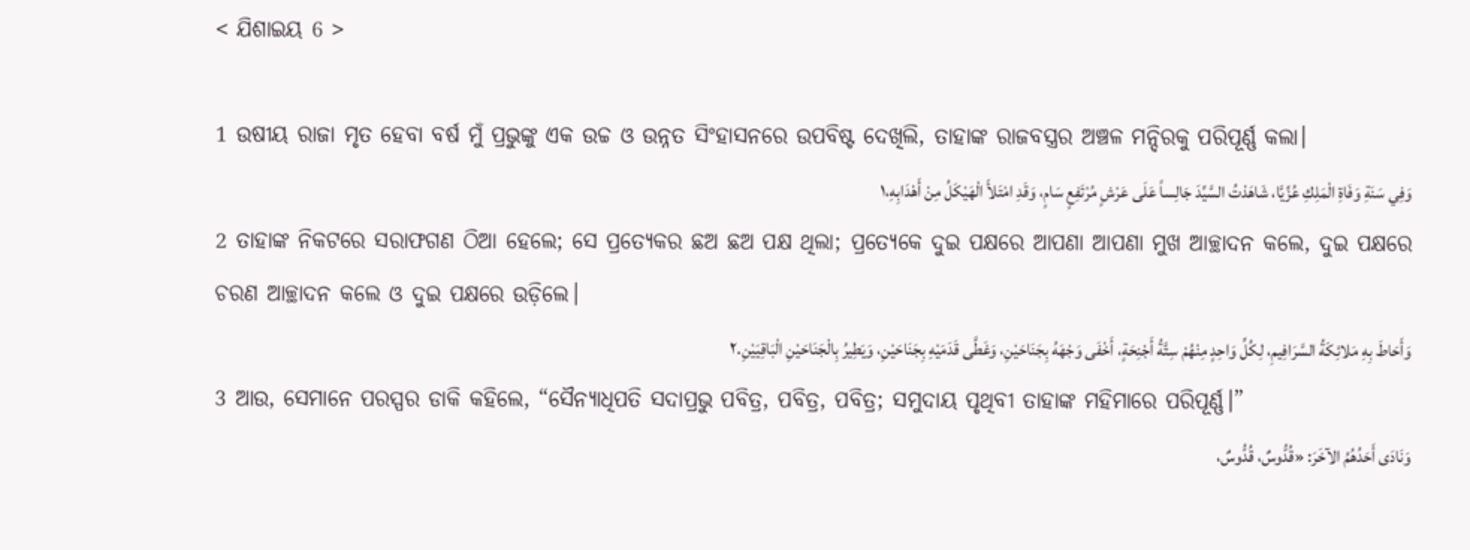< ଯିଶାଇୟ 6 >

1 ଉଷୀୟ ରାଜା ମୃତ ହେବା ବର୍ଷ ମୁଁ ପ୍ରଭୁଙ୍କୁ ଏକ ଉଚ୍ଚ ଓ ଉନ୍ନତ ସିଂହାସନରେ ଉପବିଷ୍ଟ ଦେଖିଲି, ତାହାଙ୍କ ରାଜବସ୍ତ୍ରର ଅଞ୍ଚଳ ମନ୍ଦିରକୁ ପରିପୂର୍ଣ୍ଣ କଲା।
وَفِي سَنَةِ وَفَاةِ الْمَلِكِ عُزِّيَّا، شَاهَدْتُ السَّيِّدَ جَالِساً عَلَى عَرْشٍ مُرْتَفِعٍ سَامٍ، وَقَدِ امْتَلأَ الْهَيْكَلُ مِنْ أَهْدَابِهِ،١
2 ତାହାଙ୍କ ନିକଟରେ ସରାଫଗଣ ଠିଆ ହେଲେ; ସେ ପ୍ରତ୍ୟେକର ଛଅ ଛଅ ପକ୍ଷ ଥିଲା; ପ୍ରତ୍ୟେକେ ଦୁଇ ପକ୍ଷରେ ଆପଣା ଆପଣା ମୁଖ ଆଚ୍ଛାଦନ କଲେ, ଦୁଇ ପକ୍ଷରେ ଚରଣ ଆଚ୍ଛାଦନ କଲେ ଓ ଦୁଇ ପକ୍ଷରେ ଉଡ଼ିଲେ।
وَأَحَاطَ بِهِ مَلائِكَةُ السَّرَافِيمِ، لِكُلِّ وَاحِدٍ مِنْهُمْ سِتَّةُ أَجْنِحَةٍ، أَخْفَى وَجْهَهُ بِجَنَاحَيْنِ، وَغَطَّى قَدَمَيْهِ بِجَنَاحَيْنِ، وَيَطِيرُ بِالْجَنَاحَيْنِ الْبَاقِيَيْنِ.٢
3 ଆଉ, ସେମାନେ ପରସ୍ପର ଡାକି କହିଲେ, “ସୈନ୍ୟାଧିପତି ସଦାପ୍ରଭୁ ପବିତ୍ର, ପବିତ୍ର, ପବିତ୍ର; ସମୁଦାୟ ପୃଥିବୀ ତାହାଙ୍କ ମହିମାରେ ପରିପୂର୍ଣ୍ଣ।”
وَنَادَى أَحَدُهُمُ الآخَرَ: «قُدُّوسٌ، قُدُّوسٌ،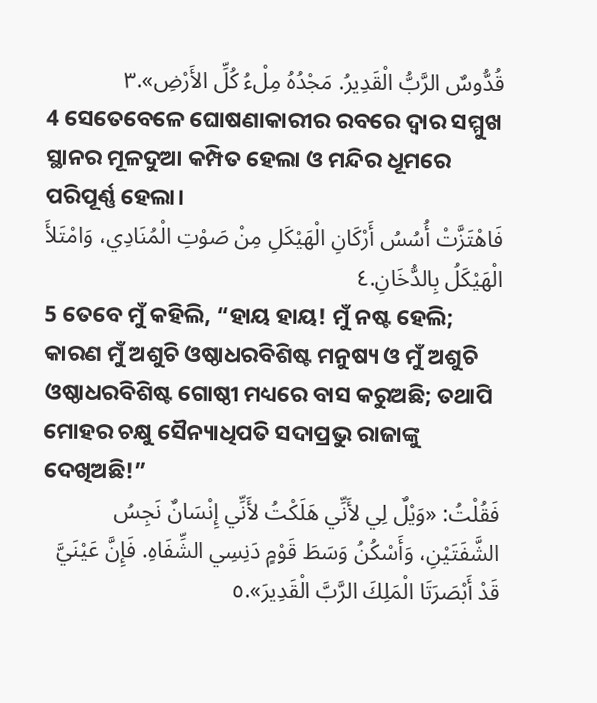قُدُّوسٌ الرَّبُّ الْقَدِيرُ. مَجْدُهُ مِلْءُ كُلِّ الأَرْضِ».٣
4 ସେତେବେଳେ ଘୋଷଣାକାରୀର ରବରେ ଦ୍ୱାର ସମ୍ମୁଖ ସ୍ଥାନର ମୂଳଦୁଆ କମ୍ପିତ ହେଲା ଓ ମନ୍ଦିର ଧୂମରେ ପରିପୂର୍ଣ୍ଣ ହେଲା।
فَاهْتَزَّتْ أُسُسُ أَرْكَانِ الْهَيْكَلِ مِنْ صَوْتِ الْمُنَادِي، وَامْتَلأَ الْهَيْكَلُ بِالدُّخَانِ.٤
5 ତେବେ ମୁଁ କହିଲି, “ହାୟ ହାୟ! ମୁଁ ନଷ୍ଟ ହେଲି; କାରଣ ମୁଁ ଅଶୁଚି ଓଷ୍ଠାଧରବିଶିଷ୍ଟ ମନୁଷ୍ୟ ଓ ମୁଁ ଅଶୁଚି ଓଷ୍ଠାଧରବିଶିଷ୍ଟ ଗୋଷ୍ଠୀ ମଧ୍ୟରେ ବାସ କରୁଅଛି; ତଥାପି ମୋହର ଚକ୍ଷୁ ସୈନ୍ୟାଧିପତି ସଦାପ୍ରଭୁ ରାଜାଙ୍କୁ ଦେଖିଅଛି!”
فَقُلْتُ: «وَيْلٌ لِي لأَنِّي هَلَكْتُ لأَنِّي إِنْسَانٌ نَجِسُ الشَّفَتَيْنِ، وَأَسْكُنُ وَسَطَ قَوْمٍ دَنِسِي الشِّفَاهِ. فَإِنَّ عَيْنَيَّ قَدْ أَبْصَرَتَا الْمَلِكَ الرَّبَّ الْقَدِيرَ».٥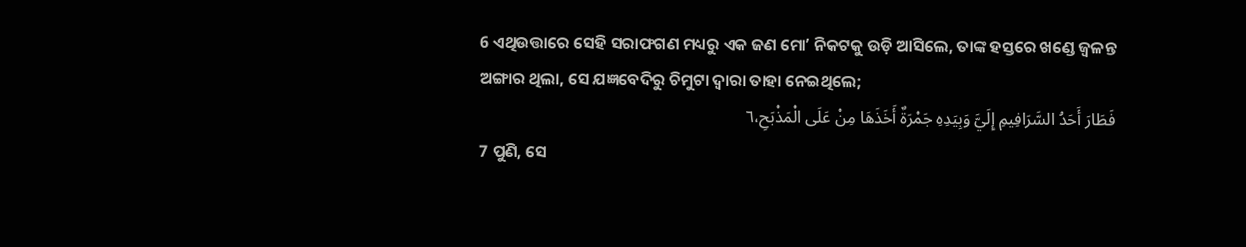6 ଏଥିଉତ୍ତାରେ ସେହି ସରାଫଗଣ ମଧ୍ୟରୁ ଏକ ଜଣ ମୋʼ ନିକଟକୁ ଉଡ଼ି ଆସିଲେ, ତାଙ୍କ ହସ୍ତରେ ଖଣ୍ଡେ ଜ୍ୱଳନ୍ତ ଅଙ୍ଗାର ଥିଲା, ସେ ଯଜ୍ଞବେଦିରୁ ଚିମୁଟା ଦ୍ୱାରା ତାହା ନେଇଥିଲେ;
فَطَارَ أَحَدُ السَّرَافِيمِ إِلَيَّ وَبِيَدِهِ جَمْرَةٌ أَخَذَهَا مِنْ عَلَى الْمَذْبَحِ،٦
7 ପୁଣି, ସେ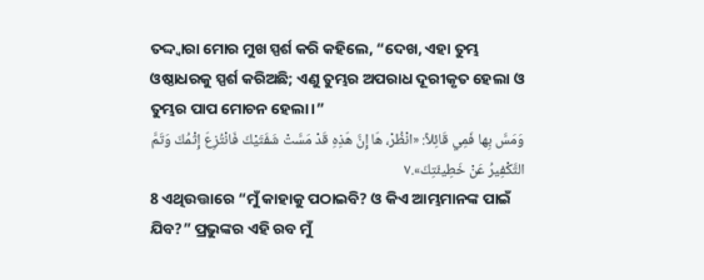ତଦ୍ଦ୍ୱାରା ମୋର ମୁଖ ସ୍ପର୍ଶ କରି କହିଲେ, “ଦେଖ, ଏହା ତୁମ୍ଭ ଓଷ୍ଠାଧରକୁ ସ୍ପର୍ଶ କରିଅଛି; ଏଣୁ ତୁମ୍ଭର ଅପରାଧ ଦୂରୀକୃତ ହେଲା ଓ ତୁମ୍ଭର ପାପ ମୋଚନ ହେଲା।”
وَمَسَّ بِها فَمِي قَائِلاً: «انْظُرْ، هَا إِنَّ هَذِهِ قَدْ مَسَّتْ شَفَتَيْكَ فَانْتُزِعَ إِثْمُكَ وَتَمَّ التَّكْفِيرُ عَنْ خَطِيئَتِكَ».٧
8 ଏଥିଉତ୍ତାରେ “ମୁଁ କାହାକୁ ପଠାଇବି? ଓ କିଏ ଆମ୍ଭମାନଙ୍କ ପାଇଁ ଯିବ?” ପ୍ରଭୁଙ୍କର ଏହି ରବ ମୁଁ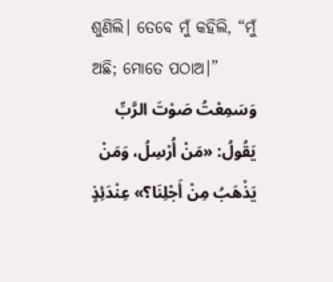ଶୁଣିଲି। ତେବେ ମୁଁ କହିଲି, “ମୁଁ ଅଛି; ମୋତେ ପଠାଅ।”
وَسَمِعْتُ صَوْتَ الرَّبِّ يَقُولُ: «مَنْ أُرْسِلُ، وَمَنْ يَذْهَبُ مِنْ أَجْلِنَا؟» عِنْدَئِذٍ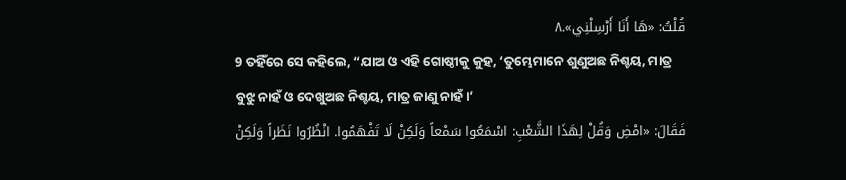قُلْتُ: «هَا أَنَا أَرْسِلْنِي».٨
9 ତହିଁରେ ସେ କହିଲେ, “ଯାଅ ଓ ଏହି ଗୋଷ୍ଠୀକୁ କୁହ, ‘ତୁମ୍ଭେମାନେ ଶୁଣୁଅଛ ନିଶ୍ଚୟ, ମାତ୍ର ବୁଝୁ ନାହଁ ଓ ଦେଖୁଅଛ ନିଶ୍ଚୟ, ମାତ୍ର ଜାଣୁ ନାହଁ।’
فَقَالَ: «امْضِ وَقُلْ لِهَذَا الشَّعْبِ: اسْمَعُوا سَمْعاً وَلَكِنْ لَا تَفْهَمُوا. انْظُرُوا نَظَراً وَلَكِنْ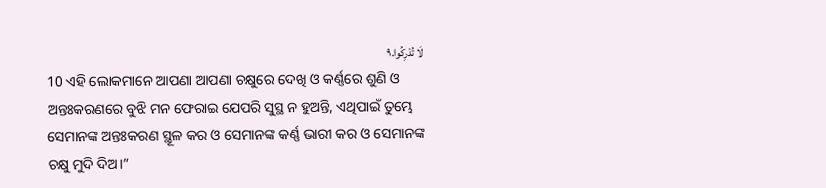لَا تُدْرِكُوا.٩
10 ଏହି ଲୋକମାନେ ଆପଣା ଆପଣା ଚକ୍ଷୁରେ ଦେଖି ଓ କର୍ଣ୍ଣରେ ଶୁଣି ଓ ଅନ୍ତଃକରଣରେ ବୁଝି ମନ ଫେରାଇ ଯେପରି ସୁସ୍ଥ ନ ହୁଅନ୍ତି, ଏଥିପାଇଁ ତୁମ୍ଭେ ସେମାନଙ୍କ ଅନ୍ତଃକରଣ ସ୍ଥୂଳ କର ଓ ସେମାନଙ୍କ କର୍ଣ୍ଣ ଭାରୀ କର ଓ ସେମାନଙ୍କ ଚକ୍ଷୁ ମୁଦି ଦିଅ।”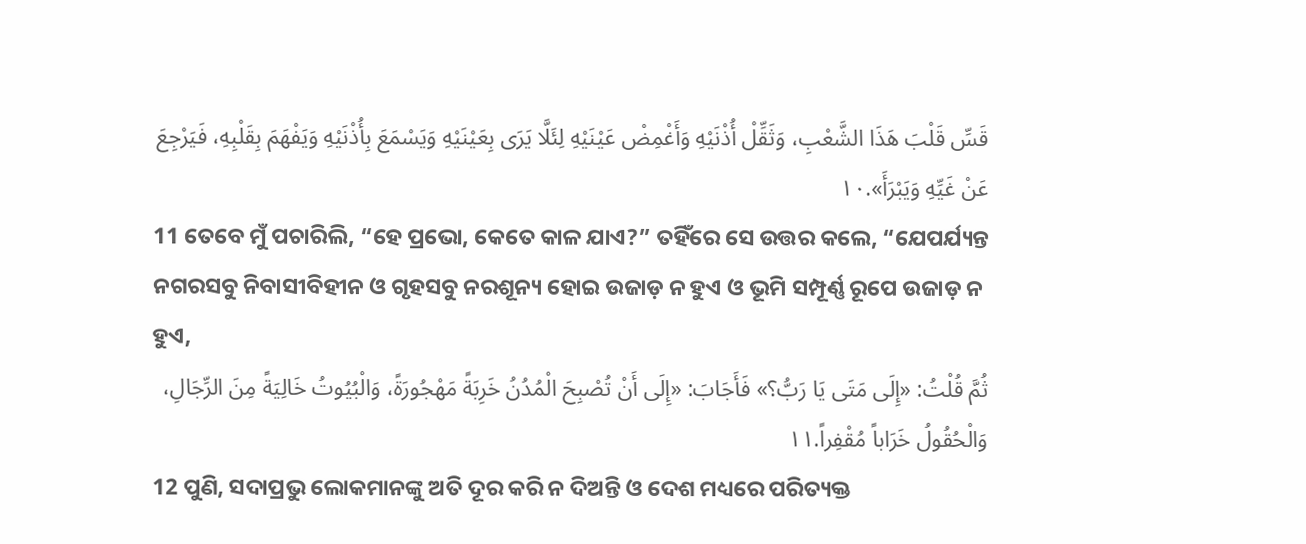قَسِّ قَلْبَ هَذَا الشَّعْبِ، وَثَقِّلْ أُذْنَيْهِ وَأَغْمِضْ عَيْنَيْهِ لِئَلَّا يَرَى بِعَيْنَيْهِ وَيَسْمَعَ بِأُذْنَيْهِ وَيَفْهَمَ بِقَلْبِهِ، فَيَرْجِعَ عَنْ غَيِّهِ وَيَبْرَأَ».١٠
11 ତେବେ ମୁଁ ପଚାରିଲି, “ହେ ପ୍ରଭୋ, କେତେ କାଳ ଯାଏ?” ତହିଁରେ ସେ ଉତ୍ତର କଲେ, “ଯେପର୍ଯ୍ୟନ୍ତ ନଗରସବୁ ନିବାସୀବିହୀନ ଓ ଗୃହସବୁ ନରଶୂନ୍ୟ ହୋଇ ଉଜାଡ଼ ନ ହୁଏ ଓ ଭୂମି ସମ୍ପୂର୍ଣ୍ଣ ରୂପେ ଉଜାଡ଼ ନ ହୁଏ,
ثُمَّ قُلْتُ: «إِلَى مَتَى يَا رَبُّ؟» فَأَجَابَ: «إِلَى أَنْ تُصْبِحَ الْمُدُنُ خَرِبَةً مَهْجُورَةً، وَالْبُيُوتُ خَالِيَةً مِنَ الرِّجَالِ، وَالْحُقُولُ خَرَاباً مُقْفِراً.١١
12 ପୁଣି, ସଦାପ୍ରଭୁ ଲୋକମାନଙ୍କୁ ଅତି ଦୂର କରି ନ ଦିଅନ୍ତି ଓ ଦେଶ ମଧ୍ୟରେ ପରିତ୍ୟକ୍ତ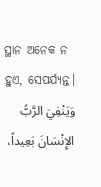ସ୍ଥାନ ଅନେକ ନ ହୁଏ, ସେପର୍ଯ୍ୟନ୍ତ।
وَيَنْفِيَ الرَّبُّ الإِنْسَانَ بَعِيداً،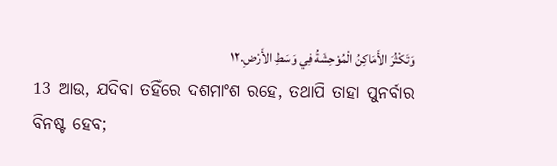وَتَكْثُرَ الأَمَاكِنُ الْمُوْحِشَةُ فِي وَسَطِ الأَرْضِ.١٢
13 ଆଉ, ଯଦିବା ତହିଁରେ ଦଶମାଂଶ ରହେ, ତଥାପି ତାହା ପୁନର୍ବାର ବିନଷ୍ଟ ହେବ;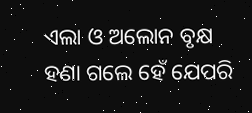ଏଲା ଓ ଅଲୋନ ବୃକ୍ଷ ହଣା ଗଲେ ହେଁ ଯେପରି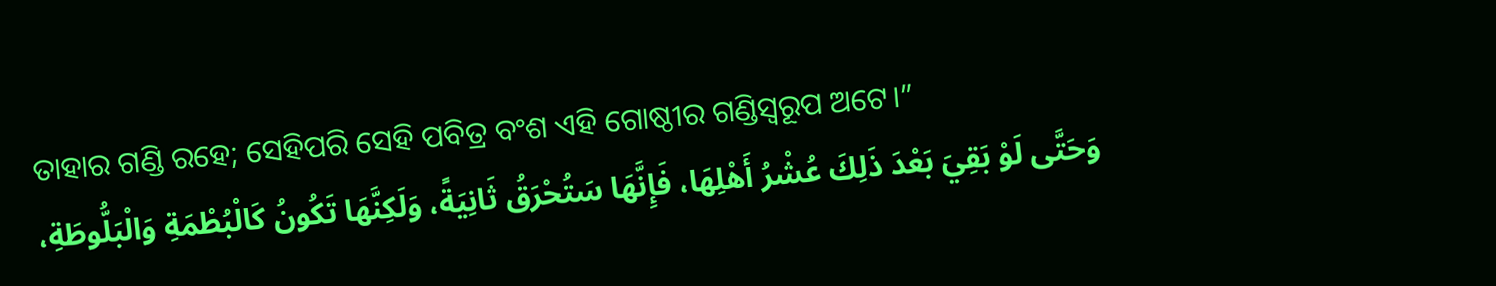ତାହାର ଗଣ୍ଡି ରହେ; ସେହିପରି ସେହି ପବିତ୍ର ବଂଶ ଏହି ଗୋଷ୍ଠୀର ଗଣ୍ଡିସ୍ୱରୂପ ଅଟେ।”
وَحَتَّى لَوْ بَقِيَ بَعْدَ ذَلِكَ عُشْرُ أَهْلِهَا، فَإِنَّهَا سَتُحْرَقُ ثَانِيَةً، وَلَكِنَّهَا تَكُونُ كَالْبُطْمَةِ وَالْبَلُّوطَةِ،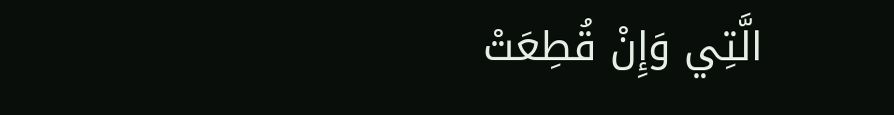الَّتِي وَإِنْ قُطِعَتْ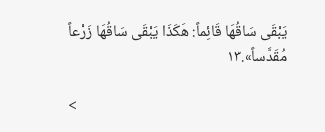يَبْقَى سَاقُهَا قَائِماً: هَكَذَا يَبْقَى سَاقُهَا زَرْعاً مُقَدَّساً».١٣

<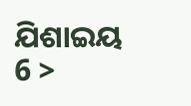ଯିଶାଇୟ 6 >